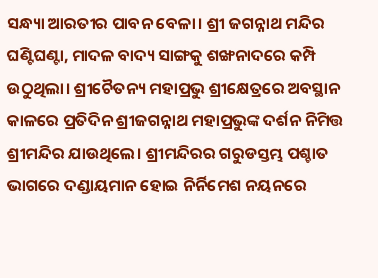ସନ୍ଧ୍ୟା ଆରତୀର ପାବନ ବେଳା। ଶ୍ରୀ ଜଗନ୍ନାଥ ମନ୍ଦିର ଘଣ୍ଟିଘଣ୍ଟା, ମାଦଳ ବାଦ୍ୟ ସାଙ୍ଗକୁ ଶଙ୍ଖନାଦରେ କମ୍ପି ଉଠୁଥିଲା। ଶ୍ରୀଚୈତନ୍ୟ ମହାପ୍ରଭୁ ଶ୍ରୀକ୍ଷେତ୍ରରେ ଅବସ୍ଥାନ କାଳରେ ପ୍ରତିଦିନ ଶ୍ରୀଜଗନ୍ନାଥ ମହାପ୍ରଭୁଙ୍କ ଦର୍ଶନ ନିମିତ୍ତ ଶ୍ରୀମନ୍ଦିର ଯାଉଥିଲେ। ଶ୍ରୀମନ୍ଦିରର ଗରୁଡସ୍ତମ୍ଭ ପଶ୍ଚାତ ଭାଗରେ ଦଣ୍ଡାୟମାନ ହୋଇ ନିର୍ନିମେଶ ନୟନରେ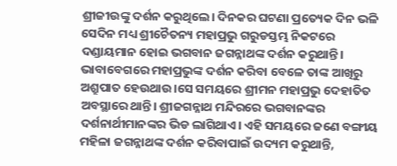ଶ୍ରୀଜୀଉଙ୍କୁ ଦର୍ଶନ କରୁଥିଲେ। ଦିନକର ଘଟଣା ପ୍ରତ୍ୟେକ ଦିନ ଭଳି ସେଦିନ ମଧ୍ୟ ଶ୍ରୀଚୈତନ୍ୟ ମହାପ୍ରଭୁ ଗରୁଡସ୍ତମ୍ଭ ନିକଟରେ ଦଣ୍ଡାୟମାନ ହୋଇ ଭଗବାନ ଜଗନ୍ନାଥଙ୍କ ଦର୍ଶନ କରୁଥାନ୍ତି। ଭାବାବେଗରେ ମହାପ୍ରଭୁଙ୍କ ଦର୍ଶନ କରିବା ବେଳେ ତାଙ୍କ ଆଖିରୁ ଅଶ୍ରୁପାତ ହେଉଥାଉ।ସେ ସମୟରେ ଶ୍ରୀମନ ମହାପ୍ରଭୁ ଦେହାତିତ ଅବସ୍ଥାରେ ଥାନ୍ତି। ଶ୍ରୀଜଗନ୍ନାଥ ମନ୍ଦିରରେ ଭଗବାନଙ୍କର ଦର୍ଶନାର୍ଥୀମାନଙ୍କର ଭିଡ ଲାଗିଥାଏ। ଏହି ସମୟରେ ଜଣେ ବଙ୍ଗୀୟ ମହିଳା ଜଗନ୍ନାଥଙ୍କ ଦର୍ଶନ କରିବାପାଇଁ ଉଦ୍ୟମ କରୁଥାନ୍ତି,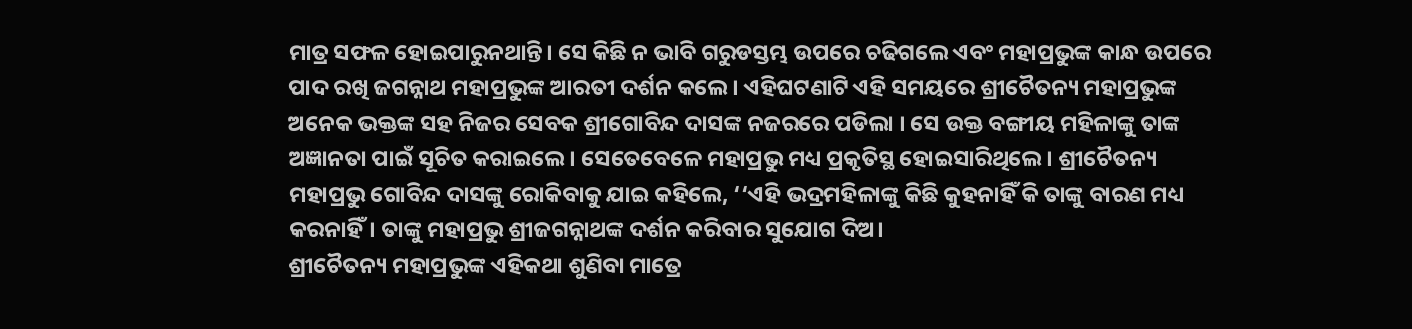ମାତ୍ର ସଫଳ ହୋଇପାରୁନଥାନ୍ତି। ସେ କିଛି ନ ଭାବି ଗରୁଡସ୍ତମ୍ଭ ଉପରେ ଚଢିଗଲେ ଏବଂ ମହାପ୍ରଭୁଙ୍କ କାନ୍ଧ ଉପରେ ପାଦ ରଖି ଜଗନ୍ନାଥ ମହାପ୍ରଭୁଙ୍କ ଆରତୀ ଦର୍ଶନ କଲେ। ଏହିଘଟଣାଟି ଏହି ସମୟରେ ଶ୍ରୀଚୈତନ୍ୟ ମହାପ୍ରଭୁଙ୍କ ଅନେକ ଭକ୍ତଙ୍କ ସହ ନିଜର ସେବକ ଶ୍ରୀଗୋବିନ୍ଦ ଦାସଙ୍କ ନଜରରେ ପଡିଲା । ସେ ଉକ୍ତ ବଙ୍ଗୀୟ ମହିଳାଙ୍କୁ ତାଙ୍କ ଅଜ୍ଞାନତା ପାଇଁ ସୂଚିତ କରାଇଲେ। ସେତେବେଳେ ମହାପ୍ରଭୁ ମଧ୍ୟ ପ୍ରକୃତିସ୍ଥ ହୋଇସାରିଥିଲେ। ଶ୍ରୀଚୈତନ୍ୟ ମହାପ୍ରଭୁ ଗୋବିନ୍ଦ ଦାସଙ୍କୁ ରୋକିବାକୁ ଯାଇ କହିଲେ, ‘‘ଏହି ଭଦ୍ରମହିଳାଙ୍କୁ କିଛି କୁହନାହିଁ କି ତାଙ୍କୁ ବାରଣ ମଧ୍ୟ କରନାହିଁ। ତାଙ୍କୁ ମହାପ୍ରଭୁ ଶ୍ରୀଜଗନ୍ନାଥଙ୍କ ଦର୍ଶନ କରିବାର ସୁଯୋଗ ଦିଅ।
ଶ୍ରୀଚୈତନ୍ୟ ମହାପ୍ରଭୁଙ୍କ ଏହିକଥା ଶୁଣିବା ମାତ୍ରେ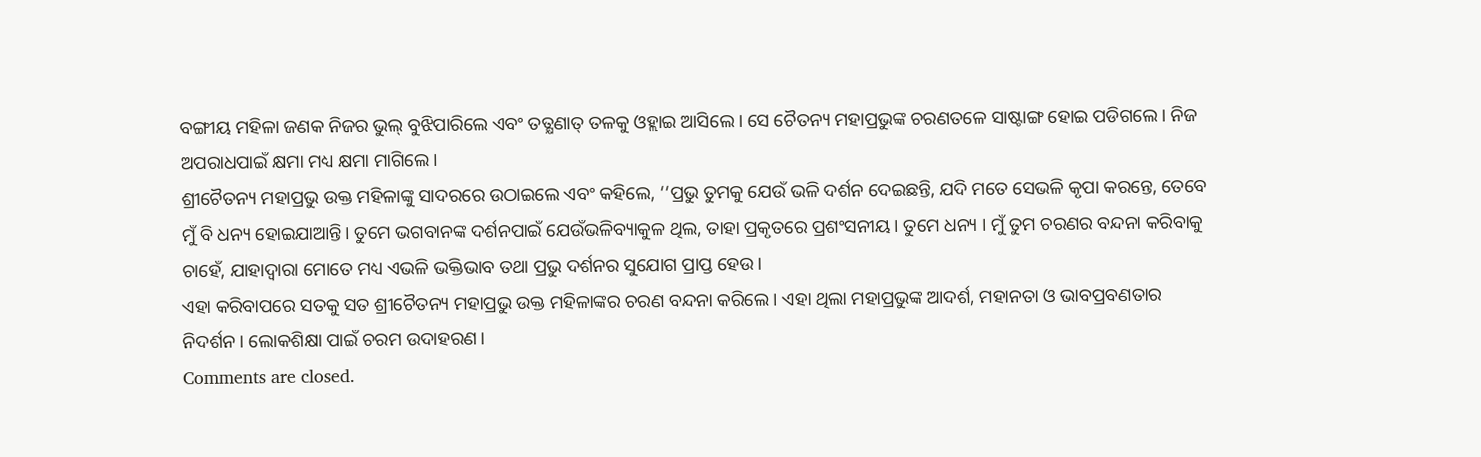ବଙ୍ଗୀୟ ମହିଳା ଜଣକ ନିଜର ଭୁଲ୍ ବୁଝିପାରିଲେ ଏବଂ ତତ୍କ୍ଷଣାତ୍ ତଳକୁ ଓହ୍ଲାଇ ଆସିଲେ। ସେ ଚୈତନ୍ୟ ମହାପ୍ରଭୁଙ୍କ ଚରଣତଳେ ସାଷ୍ଟାଙ୍ଗ ହୋଇ ପଡିଗଲେ । ନିଜ ଅପରାଧପାଇଁ କ୍ଷମା ମଧ୍ୟ କ୍ଷମା ମାଗିଲେ।
ଶ୍ରୀଚୈତନ୍ୟ ମହାପ୍ରଭୁ ଉକ୍ତ ମହିଳାଙ୍କୁ ସାଦରରେ ଉଠାଇଲେ ଏବଂ କହିଲେ, ‘‘ପ୍ରଭୁ ତୁମକୁ ଯେଉଁ ଭଳି ଦର୍ଶନ ଦେଇଛନ୍ତି, ଯଦି ମତେ ସେଭଳି କୃପା କରନ୍ତେ, ତେବେ ମୁଁ ବି ଧନ୍ୟ ହୋଇଯାଆନ୍ତି। ତୁମେ ଭଗବାନଙ୍କ ଦର୍ଶନପାଇଁ ଯେଉଁଭଳିବ୍ୟାକୁଳ ଥିଲ, ତାହା ପ୍ରକୃତରେ ପ୍ରଶଂସନୀୟ। ତୁମେ ଧନ୍ୟ । ମୁଁ ତୁମ ଚରଣର ବନ୍ଦନା କରିବାକୁ ଚାହେଁ, ଯାହାଦ୍ୱାରା ମୋତେ ମଧ୍ୟ ଏଭଳି ଭକ୍ତିଭାବ ତଥା ପ୍ରଭୁ ଦର୍ଶନର ସୁଯୋଗ ପ୍ରାପ୍ତ ହେଉ।
ଏହା କରିବାପରେ ସତକୁ ସତ ଶ୍ରୀଚୈତନ୍ୟ ମହାପ୍ରଭୁ ଉକ୍ତ ମହିଳାଙ୍କର ଚରଣ ବନ୍ଦନା କରିଲେ। ଏହା ଥିଲା ମହାପ୍ରଭୁଙ୍କ ଆଦର୍ଶ, ମହାନତା ଓ ଭାବପ୍ରବଣତାର ନିଦର୍ଶନ। ଲୋକଶିକ୍ଷା ପାଇଁ ଚରମ ଉଦାହରଣ।
Comments are closed.